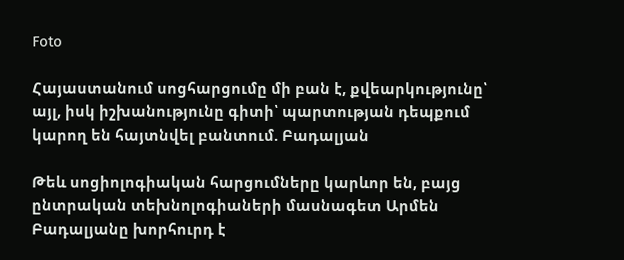Foto

Հայաստանում սոցհարցումը մի բան է, քվեարկությունը՝ այլ, իսկ իշխանությունը գիտի՝ պարտության դեպքում կարող են հայտնվել բանտում. Բադալյան

Թեև սոցիոլոգիական հարցումները կարևոր են, բայց ընտրական տեխնոլոգիաների մասնագետ Արմեն Բադալյանը խորհուրդ է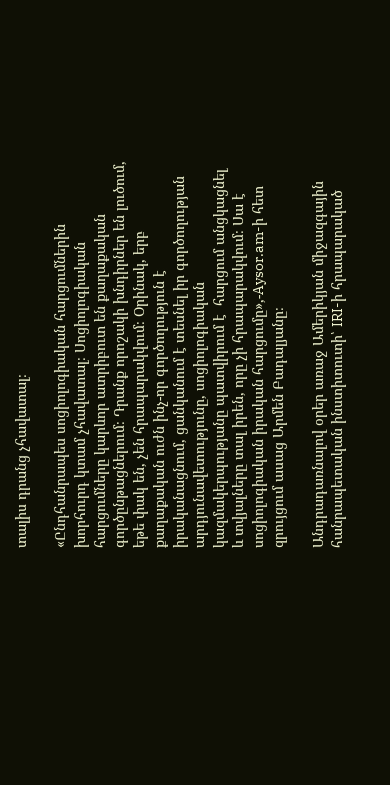տալիս դրանց չհավատալ։

«Ընդհանրապես սոցիոլոգիական հարցումներին խորհուրդ կտամ չհավատալ։ Սոցիոլոգիական հարցումները կարևոր ատրիբուտ են քաղաքական գործընթացներում։ Դրանք որոշակի խնդիրներ են լուծում, եթե փակ են, չեն հրապարակվում։ Օրինակ, երբ քաղաքական ուժն ինչ-որ գործողություն է իրականացնում, ցանկանում է տեսնել իր գործողության արդյունավետությունը, սոցիոլոգիական կազմակերպությանը պատվիրում է  հարցում անցկացնել և տվյալները տալ իրեն, որը չի հրապարակվում։ Սա է սոցիոլոգիական իրական հարցումը»,-Aysor.am-ի հետ զրույցում ասաց Արմեն Բադալյանը։

Անդրադառնալով օրեր առաջ Ամերիկյան միջազգային հանրապետական ինստիտուտի՝ IRI-ի հրապարակած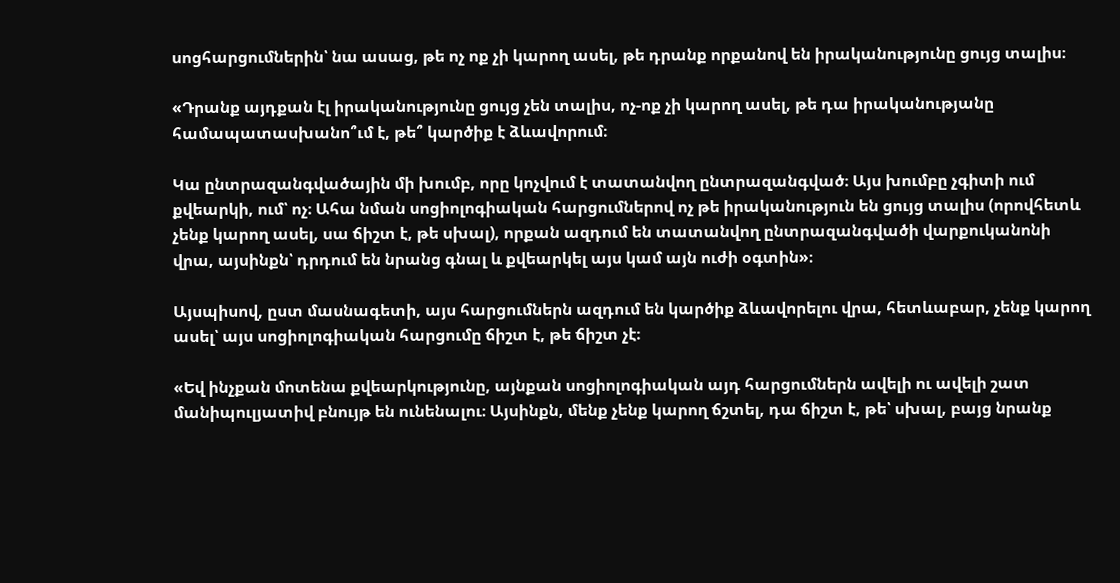սոցհարցումներին՝ նա ասաց, թե ոչ ոք չի կարող ասել, թե դրանք որքանով են իրականությունը ցույց տալիս։

«Դրանք այդքան էլ իրականությունը ցույց չեն տալիս, ոչ-ոք չի կարող ասել, թե դա իրականությանը համապատասխանո՞ւմ է, թե՞ կարծիք է ձևավորում։

Կա ընտրազանգվածային մի խումբ, որը կոչվում է տատանվող ընտրազանգված։ Այս խումբը չգիտի ում քվեարկի, ում՝ ոչ։ Ահա նման սոցիոլոգիական հարցումներով ոչ թե իրականություն են ցույց տալիս (որովհետև չենք կարող ասել, սա ճիշտ է, թե սխալ), որքան ազդում են տատանվող ընտրազանգվածի վարքուկանոնի վրա, այսինքն՝ դրդում են նրանց գնալ և քվեարկել այս կամ այն ուժի օգտին»։

Այսպիսով, ըստ մասնագետի, այս հարցումներն ազդում են կարծիք ձևավորելու վրա, հետևաբար, չենք կարող ասել՝ այս սոցիոլոգիական հարցումը ճիշտ է, թե ճիշտ չէ։

«Եվ ինչքան մոտենա քվեարկությունը, այնքան սոցիոլոգիական այդ հարցումներն ավելի ու ավելի շատ մանիպուլյատիվ բնույթ են ունենալու։ Այսինքն, մենք չենք կարող ճշտել, դա ճիշտ է, թե՝ սխալ, բայց նրանք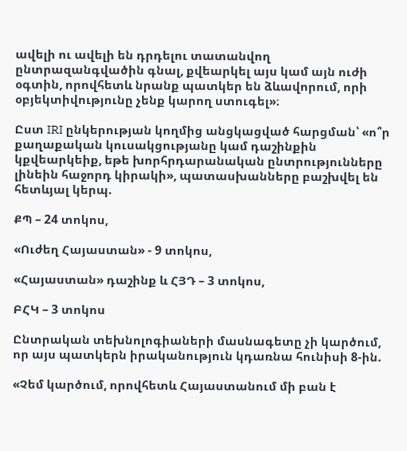ավելի ու ավելի են դրդելու տատանվող ընտրազանգվածին գնալ, քվեարկել այս կամ այն ուժի օգտին, որովհետև նրանք պատկեր են ձևավորում, որի օբյեկտիվությունը չենք կարող ստուգել»։

Ըստ IRI ընկերության կողմից անցկացված հարցման՝ «ո՞ր քաղաքական կուսակցությանը կամ դաշինքին կքվեարկեիք, եթե խորհրդարանական ընտրությունները լինեին հաջորդ կիրակի», պատասխանները բաշխվել են հետևյալ կերպ.

ՔՊ – 24 տոկոս,

«Ուժեղ Հայաստան» - 9 տոկոս,

«Հայաստան» դաշինք և ՀՅԴ – 3 տոկոս,

ԲՀԿ – 3 տոկոս

Ընտրական տեխնոլոգիաների մասնագետը չի կարծում, որ այս պատկերն իրականություն կդառնա հունիսի 8-ին.

«Չեմ կարծում, որովհետև Հայաստանում մի բան է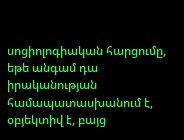սոցիոլոգիական հարցումը, եթե անգամ դա իրականության համապատասխանում է, օբյեկտիվ է, բայց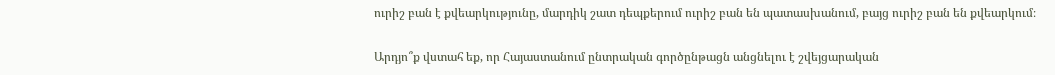ուրիշ բան է քվեարկությունը, մարդիկ շատ դեպքերում ուրիշ բան են պատասխանում, բայց ուրիշ բան են քվեարկում։

Արդյո՞ք վստահ եք, որ Հայաստանում ընտրական գործընթացն անցնելու է շվեյցարական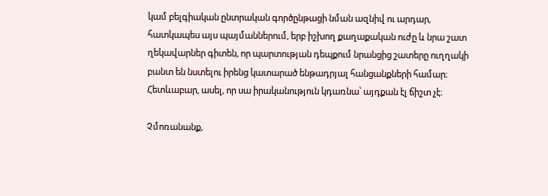կամ բելգիական ընտրական գործընթացի նման ազնիվ ու արդար, հատկապես այս պայմաններում, երբ իշխող քաղաքական ուժը և նրա շատ ղեկավարներ գիտեն, որ պարտության դեպքում նրանցից շատերը ուղղակի բանտ են նստելու իրենց կատարած ենթադրյալ հանցանքների համար։ Հետևաբար, ասել, որ սա իրականություն կդառնա՝ այդքան էլ ճիշտ չէ։

Չմոռանանք,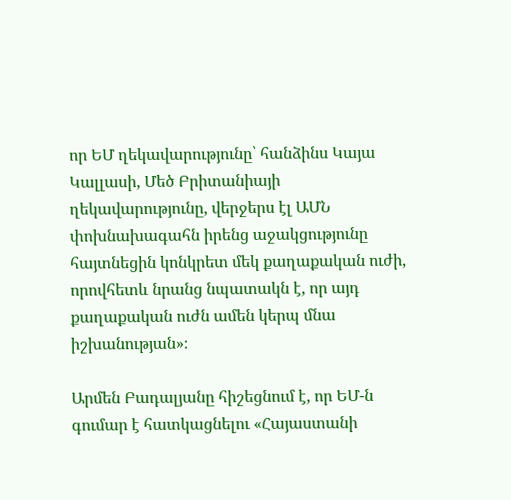որ ԵՄ ղեկավարությունը՝ հանձինս Կայա Կալլասի, Մեծ Բրիտանիայի ղեկավարությունը, վերջերս էլ ԱՄՆ փոխնախագահն իրենց աջակցությունը հայտնեցին կոնկրետ մեկ քաղաքական ուժի, որովհետև նրանց նպատակն է, որ այդ քաղաքական ուժն ամեն կերպ մնա իշխանության»։

Արմեն Բադալյանը հիշեցնում է, որ ԵՄ-ն գումար է հատկացնելու «Հայաստանի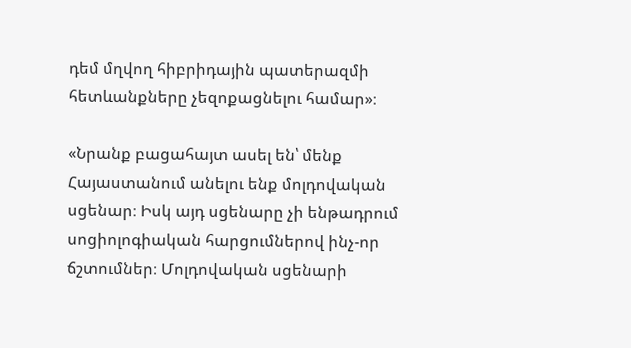դեմ մղվող հիբրիդային պատերազմի հետևանքները չեզոքացնելու համար»։

«Նրանք բացահայտ ասել են՝ մենք Հայաստանում անելու ենք մոլդովական սցենար։ Իսկ այդ սցենարը չի ենթադրում սոցիոլոգիական հարցումներով ինչ-որ ճշտումներ։ Մոլդովական սցենարի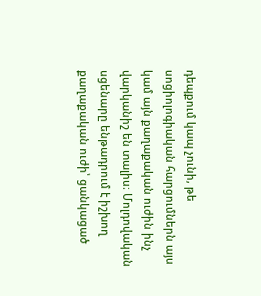դեպքում կապ չունի, թե սոցիոլոգիական հարցումներն այս կամ այն քաղաքական ուժին ինչ վարկանիշ են տալիս։ Մոլդովական սցենարը ենթադրում է իշխող քաղաքական ուժի՝ ցանկացած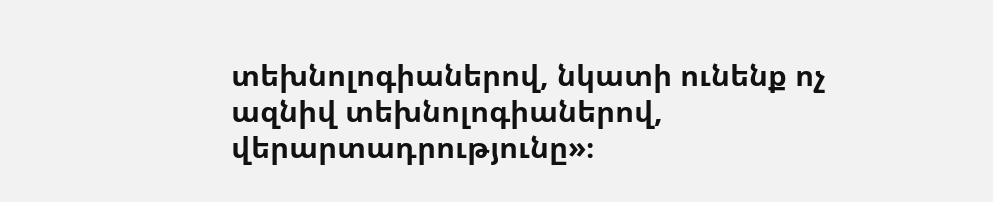տեխնոլոգիաներով, նկատի ունենք ոչ ազնիվ տեխնոլոգիաներով, վերարտադրությունը»։